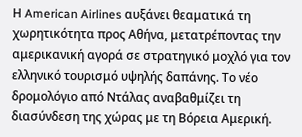Η American Airlines αυξάνει θεαματικά τη χωρητικότητα προς Αθήνα, μετατρέποντας την αμερικανική αγορά σε στρατηγικό μοχλό για τον ελληνικό τουρισμό υψηλής δαπάνης. Το νέο δρομολόγιο από Ντάλας αναβαθμίζει τη διασύνδεση της χώρας με τη Βόρεια Αμερική.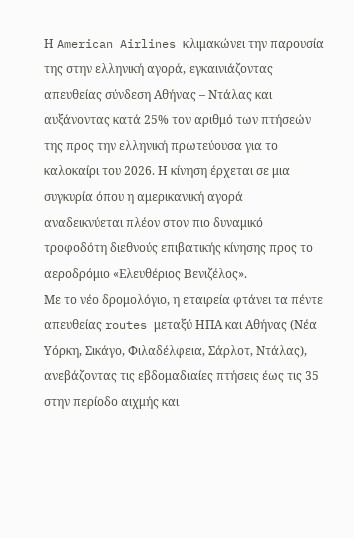Η American Airlines κλιμακώνει την παρουσία της στην ελληνική αγορά, εγκαινιάζοντας απευθείας σύνδεση Αθήνας – Ντάλας και αυξάνοντας κατά 25% τον αριθμό των πτήσεών της προς την ελληνική πρωτεύουσα για το καλοκαίρι του 2026. Η κίνηση έρχεται σε μια συγκυρία όπου η αμερικανική αγορά αναδεικνύεται πλέον στον πιο δυναμικό τροφοδότη διεθνούς επιβατικής κίνησης προς το αεροδρόμιο «Ελευθέριος Βενιζέλος».
Με το νέο δρομολόγιο, η εταιρεία φτάνει τα πέντε απευθείας routes μεταξύ ΗΠΑ και Αθήνας (Νέα Υόρκη, Σικάγο, Φιλαδέλφεια, Σάρλοτ, Ντάλας), ανεβάζοντας τις εβδομαδιαίες πτήσεις έως τις 35 στην περίοδο αιχμής και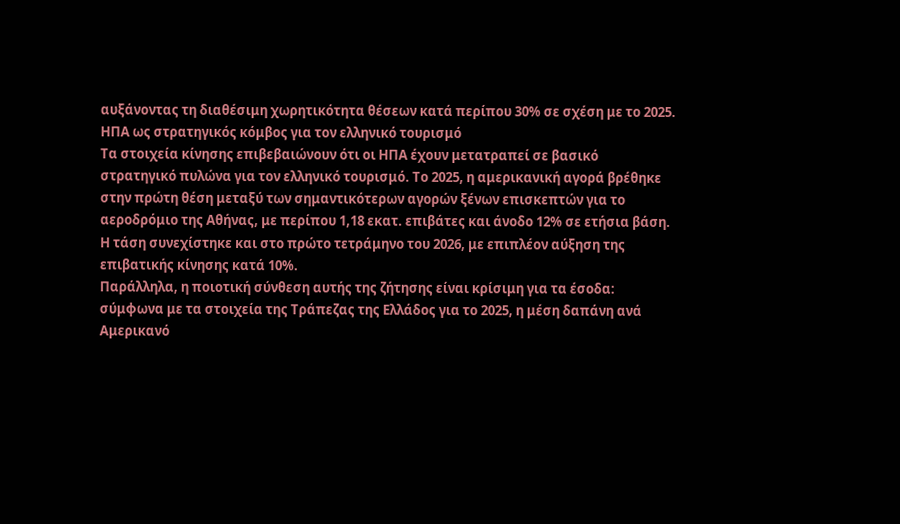αυξάνοντας τη διαθέσιμη χωρητικότητα θέσεων κατά περίπου 30% σε σχέση με το 2025.
ΗΠΑ ως στρατηγικός κόμβος για τον ελληνικό τουρισμό
Τα στοιχεία κίνησης επιβεβαιώνουν ότι οι ΗΠΑ έχουν μετατραπεί σε βασικό στρατηγικό πυλώνα για τον ελληνικό τουρισμό. Το 2025, η αμερικανική αγορά βρέθηκε στην πρώτη θέση μεταξύ των σημαντικότερων αγορών ξένων επισκεπτών για το αεροδρόμιο της Αθήνας, με περίπου 1,18 εκατ. επιβάτες και άνοδο 12% σε ετήσια βάση. Η τάση συνεχίστηκε και στο πρώτο τετράμηνο του 2026, με επιπλέον αύξηση της επιβατικής κίνησης κατά 10%.
Παράλληλα, η ποιοτική σύνθεση αυτής της ζήτησης είναι κρίσιμη για τα έσοδα: σύμφωνα με τα στοιχεία της Τράπεζας της Ελλάδος για το 2025, η μέση δαπάνη ανά Αμερικανό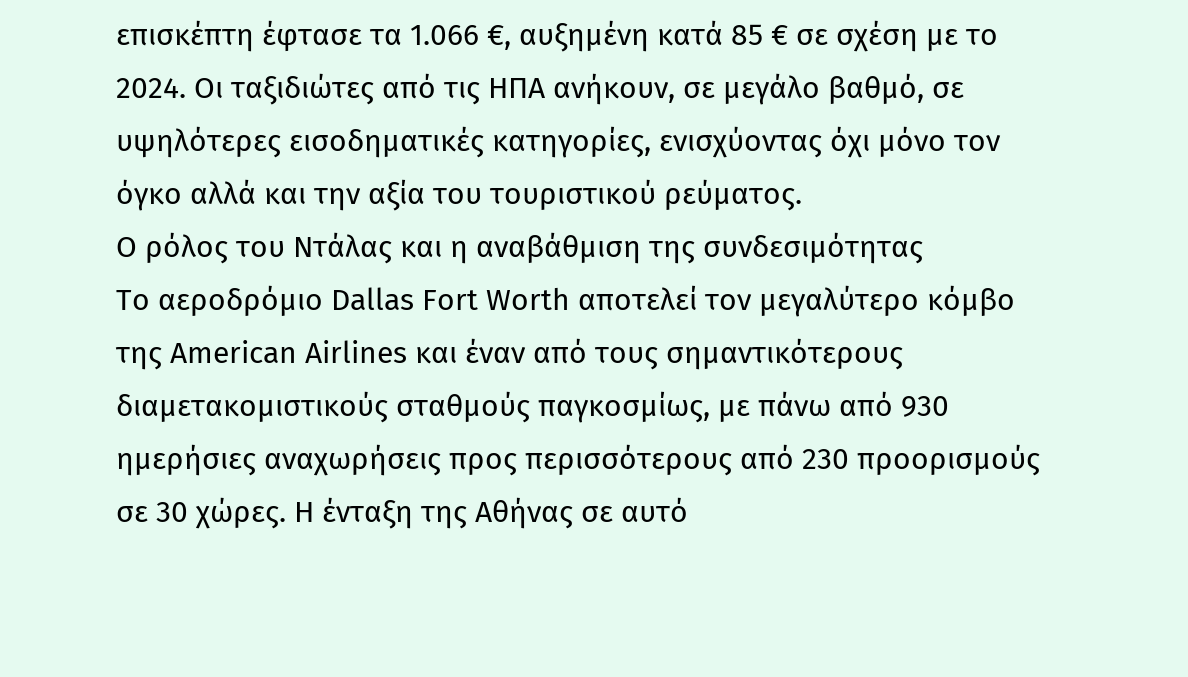επισκέπτη έφτασε τα 1.066 €, αυξημένη κατά 85 € σε σχέση με το 2024. Οι ταξιδιώτες από τις ΗΠΑ ανήκουν, σε μεγάλο βαθμό, σε υψηλότερες εισοδηματικές κατηγορίες, ενισχύοντας όχι μόνο τον όγκο αλλά και την αξία του τουριστικού ρεύματος.
Ο ρόλος του Ντάλας και η αναβάθμιση της συνδεσιμότητας
Το αεροδρόμιο Dallas Fort Worth αποτελεί τον μεγαλύτερο κόμβο της American Airlines και έναν από τους σημαντικότερους διαμετακομιστικούς σταθμούς παγκοσμίως, με πάνω από 930 ημερήσιες αναχωρήσεις προς περισσότερους από 230 προορισμούς σε 30 χώρες. Η ένταξη της Αθήνας σε αυτό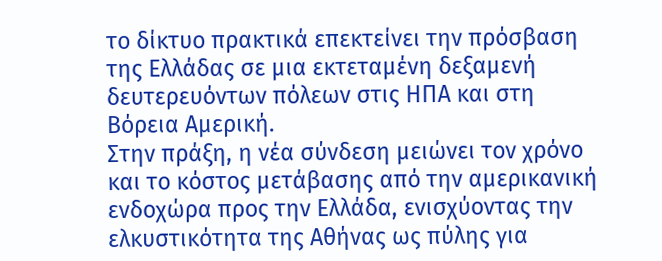το δίκτυο πρακτικά επεκτείνει την πρόσβαση της Ελλάδας σε μια εκτεταμένη δεξαμενή δευτερευόντων πόλεων στις ΗΠΑ και στη Βόρεια Αμερική.
Στην πράξη, η νέα σύνδεση μειώνει τον χρόνο και το κόστος μετάβασης από την αμερικανική ενδοχώρα προς την Ελλάδα, ενισχύοντας την ελκυστικότητα της Αθήνας ως πύλης για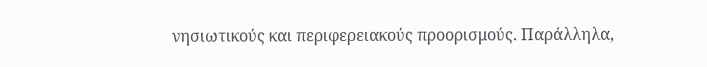νησιωτικούς και περιφερειακούς προορισμούς. Παράλληλα,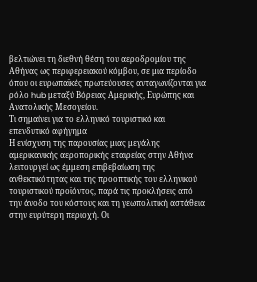βελτιώνει τη διεθνή θέση του αεροδρομίου της Αθήνας ως περιφερειακού κόμβου, σε μια περίοδο όπου οι ευρωπαϊκές πρωτεύουσες ανταγωνίζονται για ρόλο hub μεταξύ Βόρειας Αμερικής, Ευρώπης και Ανατολικής Μεσογείου.
Τι σημαίνει για το ελληνικό τουριστικό και επενδυτικό αφήγημα
Η ενίσχυση της παρουσίας μιας μεγάλης αμερικανικής αεροπορικής εταιρείας στην Αθήνα λειτουργεί ως έμμεση επιβεβαίωση της ανθεκτικότητας και της προοπτικής του ελληνικού τουριστικού προϊόντος, παρά τις προκλήσεις από την άνοδο του κόστους και τη γεωπολιτική αστάθεια στην ευρύτερη περιοχή. Οι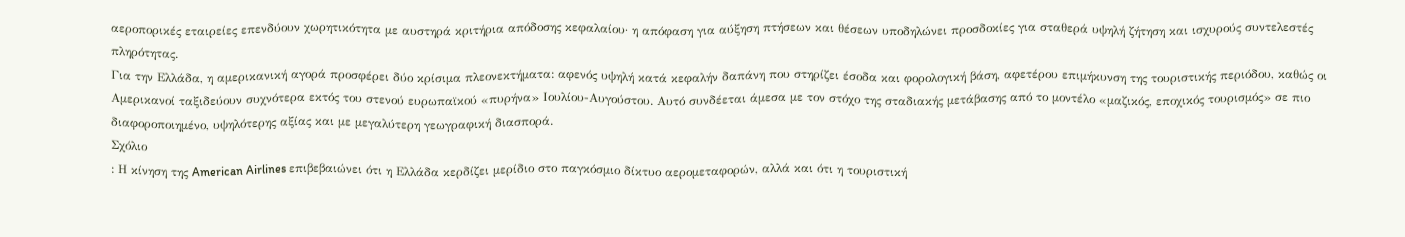αεροπορικές εταιρείες επενδύουν χωρητικότητα με αυστηρά κριτήρια απόδοσης κεφαλαίου· η απόφαση για αύξηση πτήσεων και θέσεων υποδηλώνει προσδοκίες για σταθερά υψηλή ζήτηση και ισχυρούς συντελεστές πληρότητας.
Για την Ελλάδα, η αμερικανική αγορά προσφέρει δύο κρίσιμα πλεονεκτήματα: αφενός υψηλή κατά κεφαλήν δαπάνη που στηρίζει έσοδα και φορολογική βάση, αφετέρου επιμήκυνση της τουριστικής περιόδου, καθώς οι Αμερικανοί ταξιδεύουν συχνότερα εκτός του στενού ευρωπαϊκού «πυρήνα» Ιουλίου-Αυγούστου. Αυτό συνδέεται άμεσα με τον στόχο της σταδιακής μετάβασης από το μοντέλο «μαζικός, εποχικός τουρισμός» σε πιο διαφοροποιημένο, υψηλότερης αξίας και με μεγαλύτερη γεωγραφική διασπορά.
Σχόλιο
: Η κίνηση της American Airlines επιβεβαιώνει ότι η Ελλάδα κερδίζει μερίδιο στο παγκόσμιο δίκτυο αερομεταφορών, αλλά και ότι η τουριστική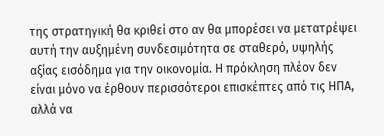της στρατηγική θα κριθεί στο αν θα μπορέσει να μετατρέψει αυτή την αυξημένη συνδεσιμότητα σε σταθερό, υψηλής αξίας εισόδημα για την οικονομία. Η πρόκληση πλέον δεν είναι μόνο να έρθουν περισσότεροι επισκέπτες από τις ΗΠΑ, αλλά να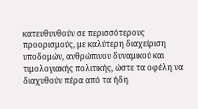κατευθυνθούν σε περισσότερους προορισμούς, με καλύτερη διαχείριση υποδομών, ανθρώπινου δυναμικού και τιμολογιακής πολιτικής, ώστε τα οφέλη να διαχυθούν πέρα από τα ήδη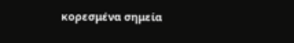κορεσμένα σημεία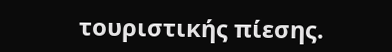τουριστικής πίεσης.